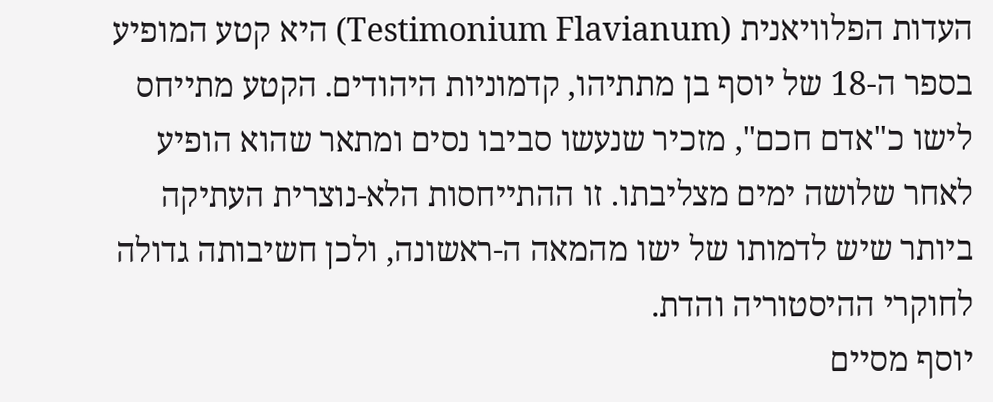העדות הפלוויאנית (Testimonium Flavianum) היא קטע המופיע בספר ה-18 של יוסף בן מתתיהו, קדמוניות היהודים. הקטע מתייחס לישו כ"אדם חכם", מזכיר שנעשו סביבו נסים ומתאר שהוא הופיע לאחר שלושה ימים מצליבתו. זו ההתייחסות הלא-נוצרית העתיקה ביותר שיש לדמותו של ישו מהמאה ה-ראשונה, ולכן חשיבותה גדולה לחוקרי ההיסטוריה והדת.
יוסף מסיים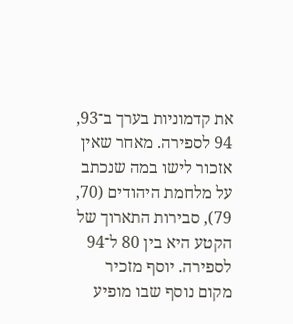את קדמוניות בערך ב־93, 94 לספירה. מאחר שאין אזכור לישו במה שנכתב על מלחמת היהודים (70, 79), סבירות התארוך של הקטע היא בין 80 ל־94 לספירה. יוסף מזכיר מקום נוסף שבו מופיע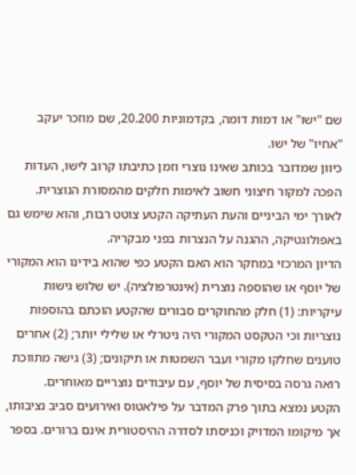שם "ישו" או דמות דומה, בקדמוניות 20.200, שם מוזכר יעקב "אחיו" של ישו.
כיוון שמדובר בכותב שאינו נוצרי וזמן כתיבתו קרוב לישו, העדות הפכה למקור חיצוני חשוב לאימות חלקים מהמסורת הנוצרית. לאורך ימי הביניים והעת העתיקה הקטע צוטט רבות, והוא שימש גם באפולוגטיקה, ההגנה על הנצרות בפני מבקריה.
הדיון המרכזי במחקר הוא האם הקטע כפי שהוא בידינו הוא המקורי של יוסף או שהוספה נוצרית (אינטרפולציה). יש שלוש גישות עיקריות: (1) חלק מהחוקרים סבורים שהקטע הוכתם בהוספות נוצריות וכי הטקסט המקורי היה ניטרלי או שלילי יותר; (2) אחרים טוענים שחלקו מקורי ועבר השמטות או תיקונים; (3) גישה מתווכת רואה גרסה בסיסית של יוסף, עם עיבודים נוצריים מאוחרים.
הקטע נמצא בתוך פרק המדבר על פילאטוס ואירועים סביב נציבותו, אך מיקומו המדויק וכניסתו לסדרה ההיסטורית אינם ברורים. בספר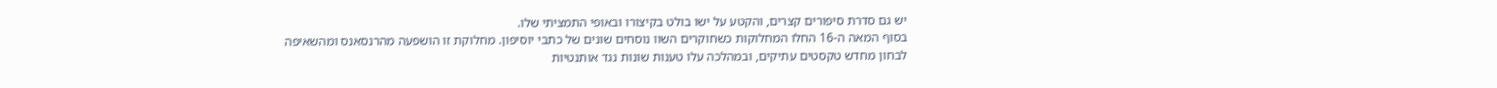יש גם סדרת סיפורים קצרים, והקטע על ישו בולט בקיצורו ובאופי התמציתי שלו.
בסוף המאה ה-16 החלו המחלוקות כשחוקרים השוו נוסחים שונים של כתבי יוסיפון. מחלוקת זו הושפעה מהרנסאנס ומהשאיפה לבחון מחדש טקסטים עתיקים, ובמהלכה עלו טענות שונות נגד אותנטיות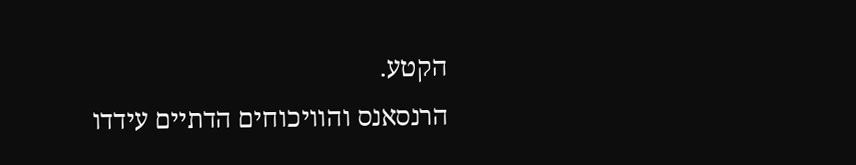הקטע.
הרנסאנס והוויכוחים הדתיים עידדו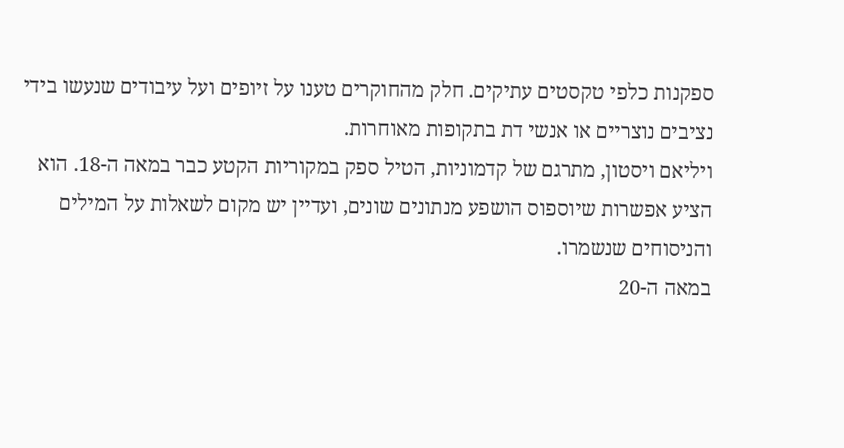ספקנות כלפי טקסטים עתיקים. חלק מהחוקרים טענו על זיופים ועל עיבודים שנעשו בידי נציבים נוצריים או אנשי דת בתקופות מאוחרות.
ויליאם ויסטון, מתרגם של קדמוניות, הטיל ספק במקוריות הקטע כבר במאה ה-18. הוא הציע אפשרות שיוספוס הושפע מנתונים שונים, ועדיין יש מקום לשאלות על המילים והניסוחים שנשמרו.
במאה ה-20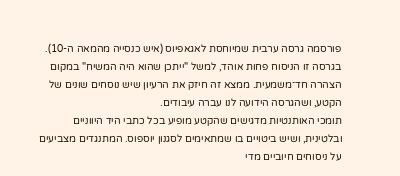פורסמה גרסה ערבית שמיוחסת לאגאפיוס (איש כנסייה מהמאה ה-10). בגרסה זו הניסוח פחות אוהד, למשל "ייתכן שהוא היה המשיח" במקום הצהרה חד־משמעית. ממצא זה חיזק את הרעיון שיש נוסחים שונים של הקטע, ושהגרסה הידועה לנו עברה עיבודים.
תומכי האותנטיות מדגישים שהקטע מופיע בכל כתבי היד היווניים ובלטינית, ושיש ביטויים בו שמתאימים לסגנון יוספוס. המתנגדים מצביעים על ניסוחים חיוביים מדי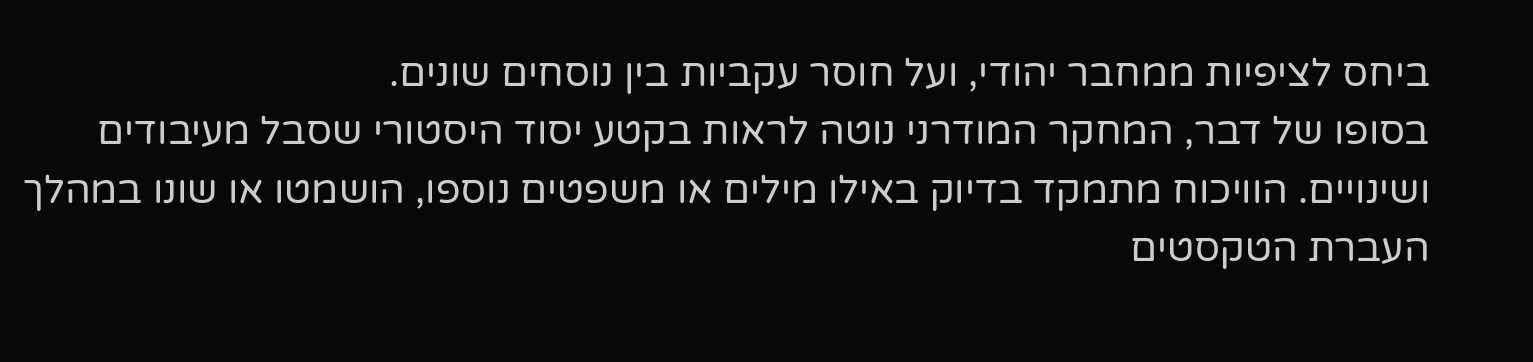ביחס לציפיות ממחבר יהודי, ועל חוסר עקביות בין נוסחים שונים.
בסופו של דבר, המחקר המודרני נוטה לראות בקטע יסוד היסטורי שסבל מעיבודים ושינויים. הוויכוח מתמקד בדיוק באילו מילים או משפטים נוספו, הושמטו או שונו במהלך העברת הטקסטים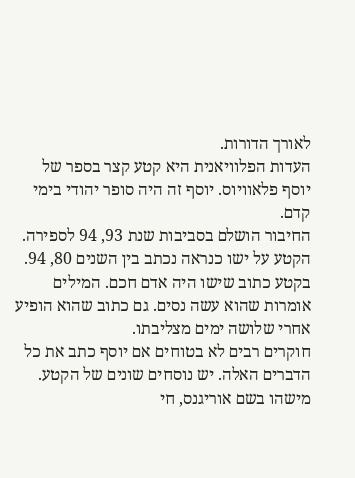לאורך הדורות.
העדות הפלוויאנית היא קטע קצר בספר של יוסף פלאוויוס. יוסף זה היה סופר יהודי בימי קדם.
החיבור הושלם בסביבות שנת 93, 94 לספירה. הקטע על ישו כנראה נכתב בין השנים 80, 94.
בקטע כתוב שישו היה אדם חכם. המילים אומרות שהוא עשה נסים. גם כתוב שהוא הופיע אחרי שלושה ימים מצליבתו.
חוקרים רבים לא בטוחים אם יוסף כתב את כל הדברים האלה. יש נוסחים שונים של הקטע.
מישהו בשם אוריגנס, חי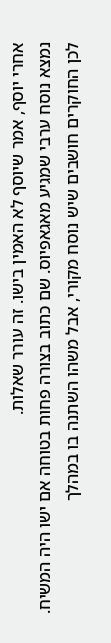אחרי יוסף, אמר שיוסף לא האמין בישו. זה עורר שאלות.
נמצא נוסח ערבי שמגיע מאגאפיוס. שם כתוב בצורה פחות בטוחה אם ישו היה המשיח.
לכן החוקרים חושבים שיש נוסח מקורי, אבל משהו השתנה בו במהלך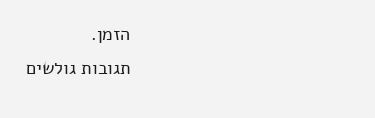הזמן.
תגובות גולשים